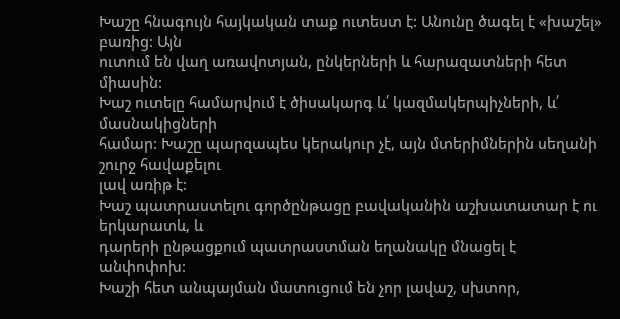Խաշը հնագույն հայկական տաք ուտեստ է: Անունը ծագել է «խաշել» բառից: Այն
ուտում են վաղ առավոտյան, ընկերների և հարազատների հետ միասին:
Խաշ ուտելը համարվում է ծիսակարգ և՛ կազմակերպիչների, և՛ մասնակիցների
համար: Խաշը պարզապես կերակուր չէ, այն մտերիմներին սեղանի շուրջ հավաքելու
լավ առիթ է:
Խաշ պատրաստելու գործընթացը բավականին աշխատատար է ու երկարատև, և
դարերի ընթացքում պատրաստման եղանակը մնացել է անփոփոխ:
Խաշի հետ անպայման մատուցում են չոր լավաշ, սխտոր,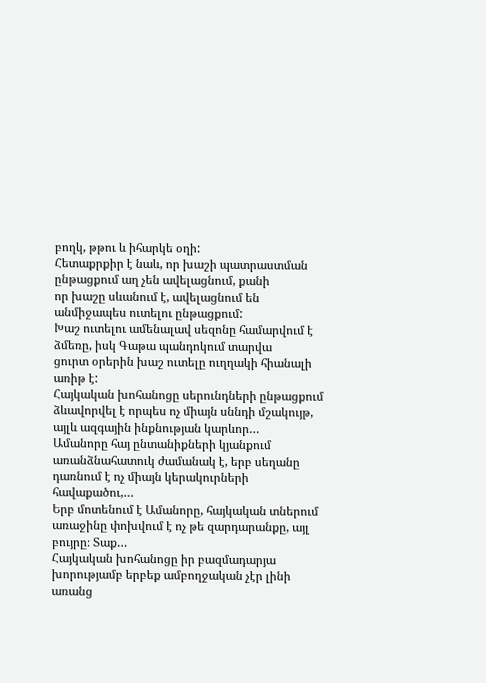բողկ, թթու և իհարկե օղի:
Հետաքրքիր է նաև, որ խաշի պատրաստման ընթացքում աղ չեն ավելացնում, քանի
որ խաշը սևանում է, ավելացնում են անմիջապես ուտելու ընթացքում:
Խաշ ուտելու ամենալավ սեզոնը համարվում է ձմեռը, իսկ Գաթա պանդոկում տարվա
ցուրտ օրերին խաշ ուտելը ուղղակի հիանալի առիթ է:
Հայկական խոհանոցը սերունդների ընթացքում ձևավորվել է որպես ոչ միայն սննդի մշակույթ, այլև ազգային ինքնության կարևոր…
Ամանորը հայ ընտանիքների կյանքում առանձնահատուկ ժամանակ է, երբ սեղանը դառնում է ոչ միայն կերակուրների հավաքածու,…
Երբ մոտենում է Ամանորը, հայկական տներում առաջինը փոխվում է ոչ թե զարդարանքը, այլ բույրը։ Տաք…
Հայկական խոհանոցը իր բազմադարյա խորությամբ երբեք ամբողջական չէր լինի առանց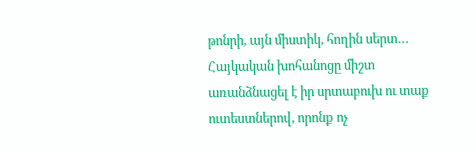թոնրի, այն միստիկ, հողին սերտ…
Հայկական խոհանոցը միշտ առանձնացել է իր սրտաբուխ ու տաք ուտեստներով, որոնք ոչ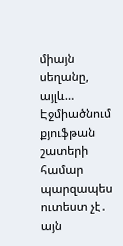միայն սեղանը, այլև…
Էջմիածնում քյուֆթան շատերի համար պարզապես ուտեստ չէ․ այն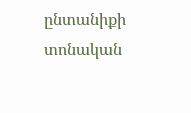ընտանիքի տոնական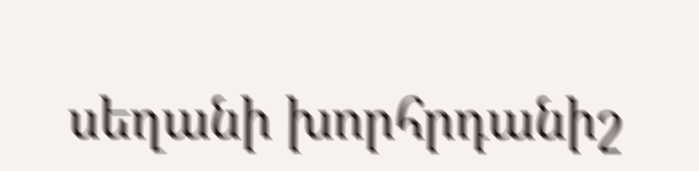սեղանի խորհրդանիշ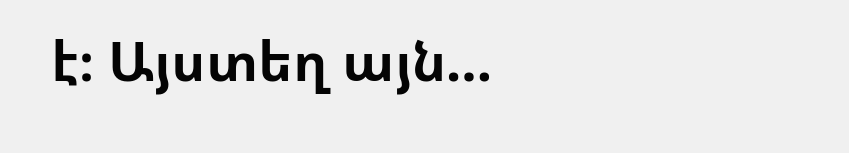է։ Այստեղ այն…